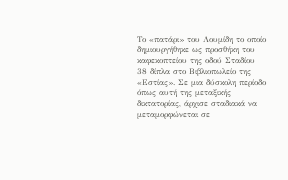Το «πατάρι» του Λουμίδη το οποίο δημιουργήθηκε ως προσθήκη του καφεκοπτείου της οδού Σταδίου 38 δίπλα στο Βιβλιοπωλείο της «Εστίας». Σε μια δύσκολη περίοδο όπως αυτή της μεταξικής δικτατορίας, άρχισε σταδιακά να μεταμορφώνεται σε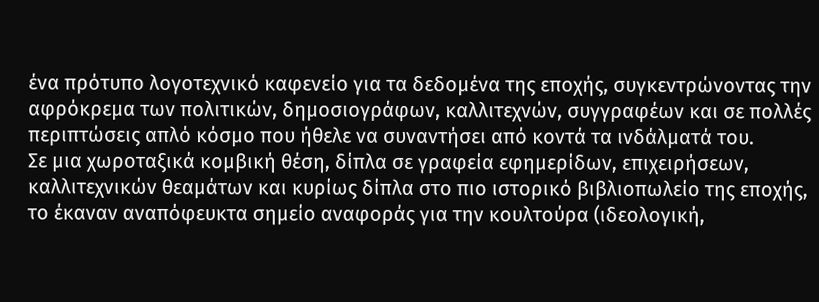ένα πρότυπο λογοτεχνικό καφενείο για τα δεδομένα της εποχής, συγκεντρώνοντας την αφρόκρεμα των πολιτικών, δημοσιογράφων, καλλιτεχνών, συγγραφέων και σε πολλές περιπτώσεις απλό κόσμο που ήθελε να συναντήσει από κοντά τα ινδάλματά του.
Σε μια χωροταξικά κομβική θέση, δίπλα σε γραφεία εφημερίδων, επιχειρήσεων, καλλιτεχνικών θεαμάτων και κυρίως δίπλα στο πιο ιστορικό βιβλιοπωλείο της εποχής, το έκαναν αναπόφευκτα σημείο αναφοράς για την κουλτούρα (ιδεολογική,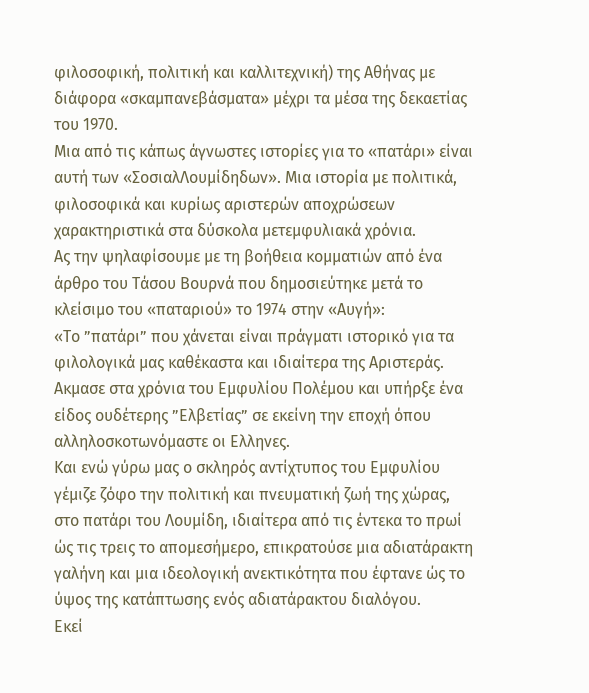φιλοσοφική, πολιτική και καλλιτεχνική) της Αθήνας με διάφορα «σκαμπανεβάσματα» μέχρι τα μέσα της δεκαετίας του 1970.
Μια από τις κάπως άγνωστες ιστορίες για το «πατάρι» είναι αυτή των «ΣοσιαλΛουμίδηδων». Μια ιστορία με πολιτικά, φιλοσοφικά και κυρίως αριστερών αποχρώσεων χαρακτηριστικά στα δύσκολα μετεμφυλιακά χρόνια.
Ας την ψηλαφίσουμε με τη βοήθεια κομματιών από ένα άρθρο του Τάσου Βουρνά που δημοσιεύτηκε μετά το κλείσιμο του «παταριού» το 1974 στην «Αυγή»:
«Το ”πατάρι” που χάνεται είναι πράγματι ιστορικό για τα φιλολογικά μας καθέκαστα και ιδιαίτερα της Αριστεράς. Ακμασε στα χρόνια του Εμφυλίου Πολέμου και υπήρξε ένα είδος ουδέτερης ”Ελβετίας” σε εκείνη την εποχή όπου αλληλοσκοτωνόμαστε οι Ελληνες.
Και ενώ γύρω μας ο σκληρός αντίχτυπος του Εμφυλίου γέμιζε ζόφο την πολιτική και πνευματική ζωή της χώρας, στο πατάρι του Λουμίδη, ιδιαίτερα από τις έντεκα το πρωί ώς τις τρεις το απομεσήμερο, επικρατούσε μια αδιατάρακτη γαλήνη και μια ιδεολογική ανεκτικότητα που έφτανε ώς το ύψος της κατάπτωσης ενός αδιατάρακτου διαλόγου.
Εκεί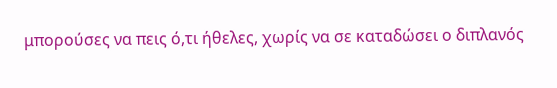μπορούσες να πεις ό,τι ήθελες, χωρίς να σε καταδώσει ο διπλανός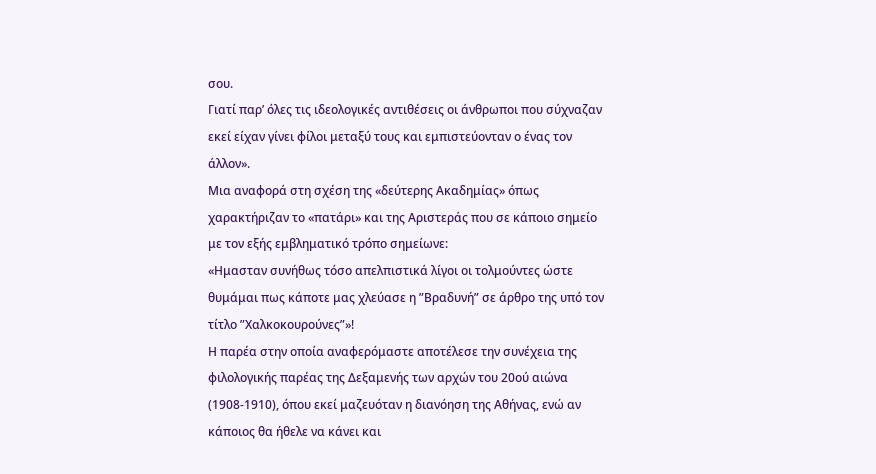σου.
Γιατί παρ’ όλες τις ιδεολογικές αντιθέσεις οι άνθρωποι που σύχναζαν εκεί είχαν γίνει φίλοι μεταξύ τους και εμπιστεύονταν ο ένας τον άλλον».
Μια αναφορά στη σχέση της «δεύτερης Ακαδημίας» όπως χαρακτήριζαν το «πατάρι» και της Αριστεράς που σε κάποιο σημείο με τον εξής εμβληματικό τρόπο σημείωνε:
«Ημασταν συνήθως τόσο απελπιστικά λίγοι οι τολμούντες ώστε θυμάμαι πως κάποτε μας χλεύασε η ”Βραδυνή” σε άρθρο της υπό τον τίτλο ”Χαλκοκουρούνες”»!
Η παρέα στην οποία αναφερόμαστε αποτέλεσε την συνέχεια της φιλολογικής παρέας της Δεξαμενής των αρχών του 20ού αιώνα (1908-1910), όπου εκεί μαζευόταν η διανόηση της Αθήνας, ενώ αν κάποιος θα ήθελε να κάνει και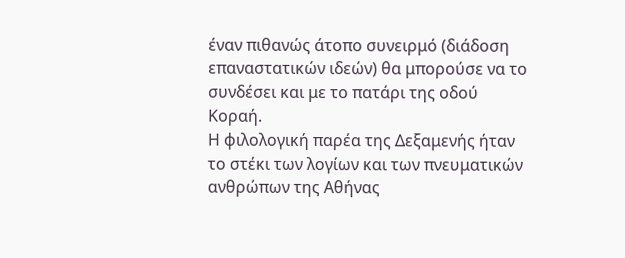έναν πιθανώς άτοπο συνειρμό (διάδοση επαναστατικών ιδεών) θα μπορούσε να το συνδέσει και με το πατάρι της οδού Κοραή.
Η φιλολογική παρέα της Δεξαμενής ήταν το στέκι των λογίων και των πνευματικών ανθρώπων της Αθήνας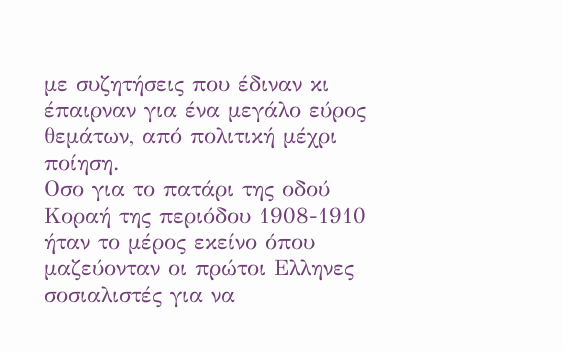με συζητήσεις που έδιναν κι έπαιρναν για ένα μεγάλο εύρος θεμάτων, από πολιτική μέχρι ποίηση.
Οσο για το πατάρι της οδού Κοραή της περιόδου 1908-1910 ήταν το μέρος εκείνο όπου μαζεύονταν οι πρώτοι Ελληνες σοσιαλιστές για να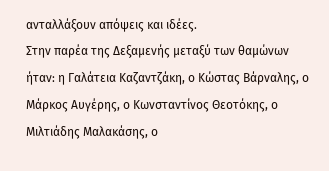ανταλλάξουν απόψεις και ιδέες.
Στην παρέα της Δεξαμενής μεταξύ των θαμώνων ήταν: η Γαλάτεια Καζαντζάκη, ο Κώστας Βάρναλης, ο Μάρκος Αυγέρης, ο Κωνσταντίνος Θεοτόκης, ο Μιλτιάδης Μαλακάσης, ο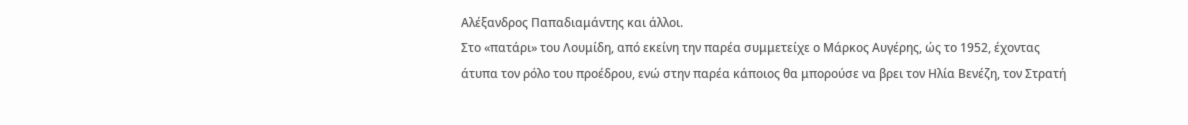Αλέξανδρος Παπαδιαμάντης και άλλοι.
Στο «πατάρι» του Λουμίδη, από εκείνη την παρέα συμμετείχε ο Μάρκος Αυγέρης, ώς το 1952, έχοντας άτυπα τον ρόλο του προέδρου, ενώ στην παρέα κάποιος θα μπορούσε να βρει τoν Ηλία Βενέζη, τον Στρατή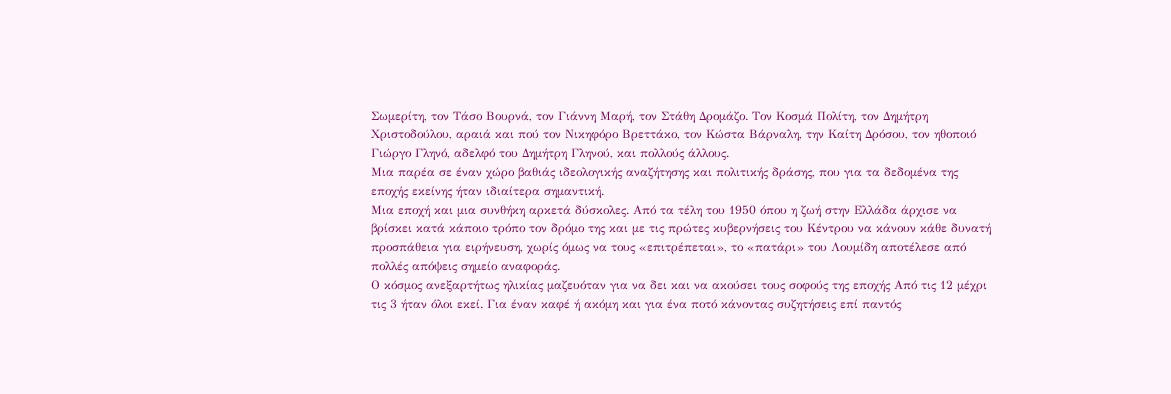Σωμερίτη, τον Τάσο Βουρνά, τον Γιάννη Μαρή, τον Στάθη Δρομάζο. Τον Κοσμά Πολίτη, τον Δημήτρη Χριστοδούλου, αραιά και πού τον Νικηφόρο Βρεττάκο, τον Κώστα Βάρναλη, την Καίτη Δρόσου, τον ηθοποιό Γιώργο Γληνό, αδελφό του Δημήτρη Γληνού, και πολλούς άλλους.
Μια παρέα σε έναν χώρο βαθιάς ιδεολογικής αναζήτησης και πολιτικής δράσης, που για τα δεδομένα της εποχής εκείνης ήταν ιδιαίτερα σημαντική.
Μια εποχή και μια συνθήκη αρκετά δύσκολες. Από τα τέλη του 1950 όπου η ζωή στην Ελλάδα άρχισε να βρίσκει κατά κάποιο τρόπο τον δρόμο της και με τις πρώτες κυβερνήσεις του Κέντρου να κάνουν κάθε δυνατή προσπάθεια για ειρήνευση, χωρίς όμως να τους «επιτρέπεται», το «πατάρι» του Λουμίδη αποτέλεσε από πολλές απόψεις σημείο αναφοράς.
Ο κόσμος ανεξαρτήτως ηλικίας μαζευόταν για να δει και να ακούσει τους σοφούς της εποχής Από τις 12 μέχρι τις 3 ήταν όλοι εκεί. Για έναν καφέ ή ακόμη και για ένα ποτό κάνοντας συζητήσεις επί παντός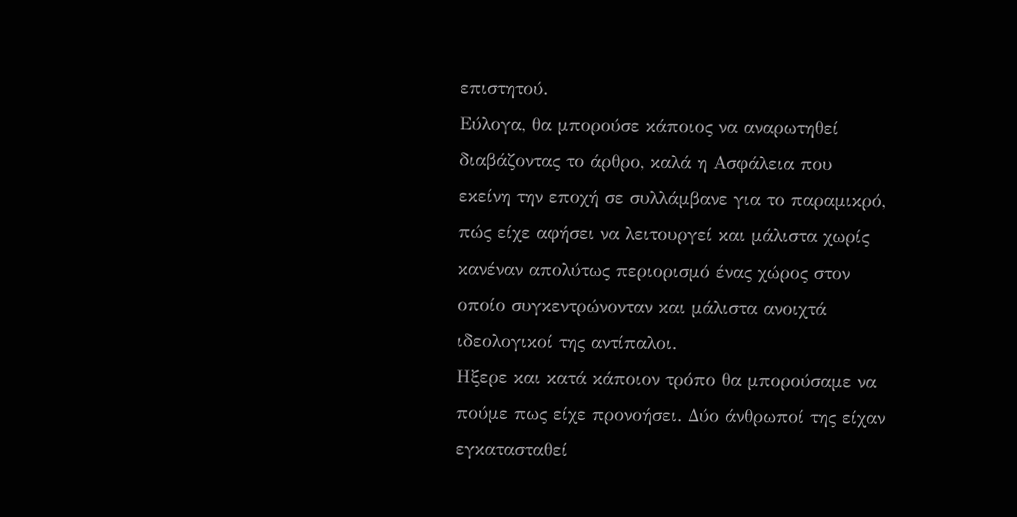επιστητού.
Εύλογα, θα μπορούσε κάποιος να αναρωτηθεί διαβάζοντας το άρθρο, καλά η Ασφάλεια που εκείνη την εποχή σε συλλάμβανε για το παραμικρό, πώς είχε αφήσει να λειτουργεί και μάλιστα χωρίς κανέναν απολύτως περιορισμό ένας χώρος στον οποίο συγκεντρώνονταν και μάλιστα ανοιχτά ιδεολογικοί της αντίπαλοι.
Ηξερε και κατά κάποιον τρόπο θα μπορούσαμε να πούμε πως είχε προνοήσει. Δύο άνθρωποί της είχαν εγκατασταθεί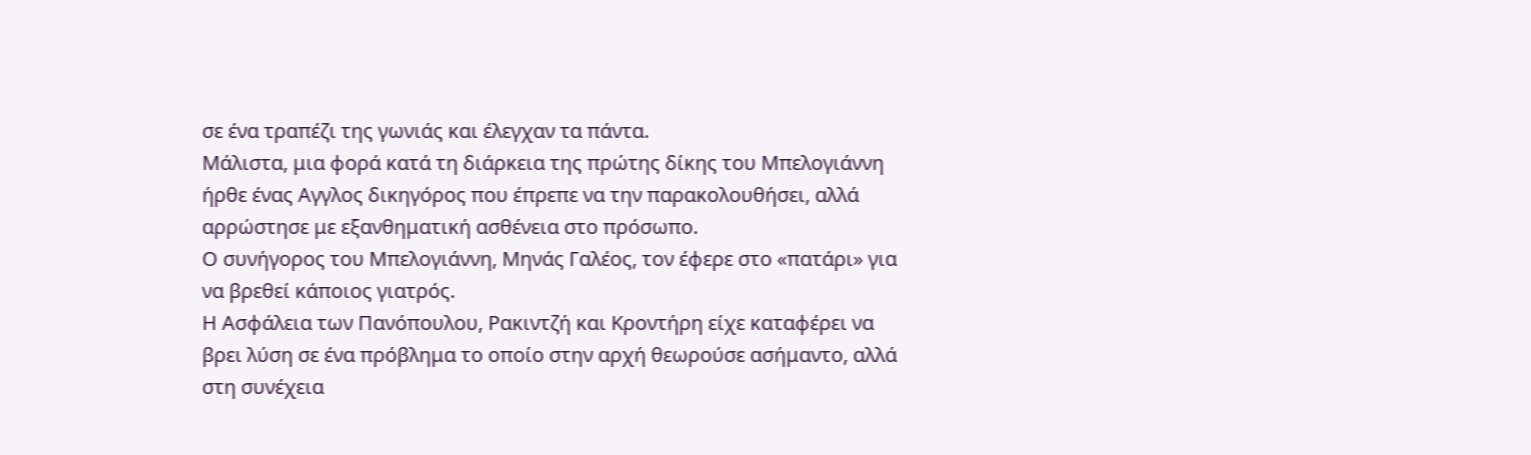σε ένα τραπέζι της γωνιάς και έλεγχαν τα πάντα.
Μάλιστα, μια φορά κατά τη διάρκεια της πρώτης δίκης του Μπελογιάννη ήρθε ένας Αγγλος δικηγόρος που έπρεπε να την παρακολουθήσει, αλλά αρρώστησε με εξανθηματική ασθένεια στο πρόσωπο.
Ο συνήγορος του Μπελογιάννη, Μηνάς Γαλέος, τον έφερε στο «πατάρι» για να βρεθεί κάποιος γιατρός.
Η Ασφάλεια των Πανόπουλου, Ρακιντζή και Κροντήρη είχε καταφέρει να βρει λύση σε ένα πρόβλημα το οποίο στην αρχή θεωρούσε ασήμαντο, αλλά στη συνέχεια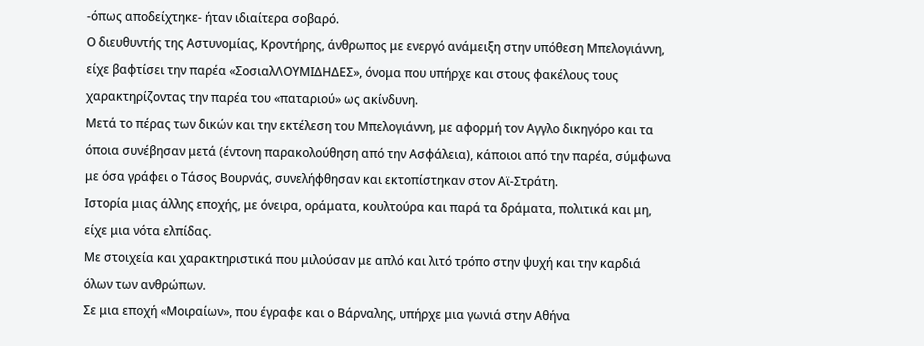-όπως αποδείχτηκε- ήταν ιδιαίτερα σοβαρό.
Ο διευθυντής της Αστυνομίας, Κροντήρης, άνθρωπος με ενεργό ανάμειξη στην υπόθεση Μπελογιάννη, είχε βαφτίσει την παρέα «ΣοσιαλΛΟΥΜΙΔΗΔΕΣ», όνομα που υπήρχε και στους φακέλους τους χαρακτηρίζοντας την παρέα του «παταριού» ως ακίνδυνη.
Μετά το πέρας των δικών και την εκτέλεση του Μπελογιάννη, με αφορμή τον Αγγλο δικηγόρο και τα όποια συνέβησαν μετά (έντονη παρακολούθηση από την Ασφάλεια), κάποιοι από την παρέα, σύμφωνα με όσα γράφει ο Τάσος Βουρνάς, συνελήφθησαν και εκτοπίστηκαν στον Αϊ-Στράτη.
Ιστορία μιας άλλης εποχής, με όνειρα, οράματα, κουλτούρα και παρά τα δράματα, πολιτικά και μη, είχε μια νότα ελπίδας.
Με στοιχεία και χαρακτηριστικά που μιλούσαν με απλό και λιτό τρόπο στην ψυχή και την καρδιά όλων των ανθρώπων.
Σε μια εποχή «Μοιραίων», που έγραφε και ο Βάρναλης, υπήρχε μια γωνιά στην Αθήνα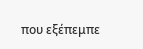που εξέπεμπε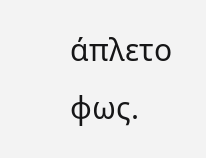άπλετο φως.